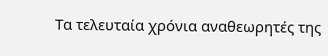Τα τελευταία χρόνια αναθεωρητές της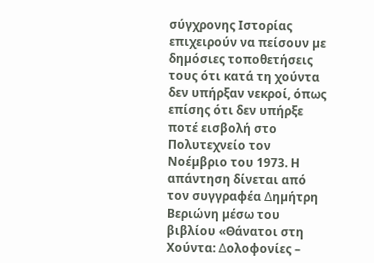σύγχρονης Iστορίας επιχειρούν να πείσουν µε δηµόσιες τοποθετήσεις τους ότι κατά τη χούντα δεν υπήρξαν νεκροί, όπως επίσης ότι δεν υπήρξε ποτέ εισβολή στο Πολυτεχνείο τον Νοέµβριο του 1973. Η απάντηση δίνεται από τον συγγραφέα ∆ηµήτρη Βεριώνη µέσω του βιβλίου «Θάνατοι στη Χούντα: ∆ολοφονίες –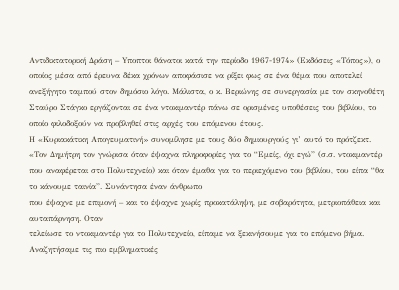Αντιδικτατορική ∆ράση – Yποπτοι θάνατοι κατά την περίοδο 1967-1974» (Εκδόσεις «Τόπος»), ο οποίος µέσα από έρευνα δέκα χρόνων αποφάσισε να ρίξει φως σε ένα θέµα που αποτελεί ανεξήγητο ταµπού στον δηµόσιο λόγο. Μάλιστα, ο κ. Βεριώνης σε συνεργασία µε τον σκηνοθέτη Σταύρο Στάγκο εργάζονται σε ένα ντοκιµαντέρ πάνω σε ορισµένες υποθέσεις του βιβλίου, το οποίο φιλοδοξούν να προβληθεί στις αρχές του επόµενου έτους.
Η «Κυριακάτικη Απογευµατινή» συνοµίλησε µε τους δύο δηµιουργούς γι’ αυτό το πρότζεκτ. «Τον ∆ηµήτρη τον γνώρισα όταν έψαχνα πληροφορίες για το “Εµείς, όχι εγώ” (σ.σ. ντοκιµαντέρ που αναφέρεται στο Πολυτεχνείο) και όταν έµαθα για το περιεχόµενο του βιβλίου, του είπα “θα το κάνουµε ταινία”. Συνάντησα έναν άνθρωπο
που έψαχνε µε επιµονή – και το έψαχνε χωρίς προκατάληψη, µε σοβαρότητα, µετριοπάθεια και αυταπάρνηση. Oταν
τελείωσε το ντοκιµαντέρ για το Πολυτεχνείο, είπαµε να ξεκινήσουµε για το επόµενο βήµα. Αναζητήσαµε τις πιο εµβληµατικές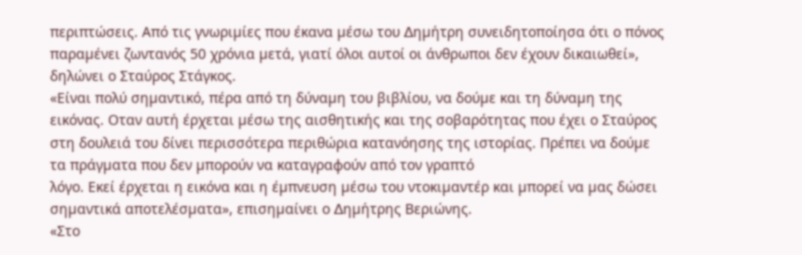περιπτώσεις. Από τις γνωριµίες που έκανα µέσω του ∆ηµήτρη συνειδητοποίησα ότι ο πόνος παραµένει ζωντανός 50 χρόνια µετά, γιατί όλοι αυτοί οι άνθρωποι δεν έχουν δικαιωθεί», δηλώνει ο Σταύρος Στάγκος.
«Είναι πολύ σηµαντικό, πέρα από τη δύναµη του βιβλίου, να δούµε και τη δύναµη της εικόνας. Οταν αυτή έρχεται µέσω της αισθητικής και της σοβαρότητας που έχει ο Σταύρος στη δουλειά του δίνει περισσότερα περιθώρια κατανόησης της ιστορίας. Πρέπει να δούµε τα πράγµατα που δεν µπορούν να καταγραφούν από τον γραπτό
λόγο. Εκεί έρχεται η εικόνα και η έµπνευση µέσω του ντοκιµαντέρ και µπορεί να µας δώσει σηµαντικά αποτελέσµατα», επισηµαίνει ο ∆ηµήτρης Βεριώνης.
«Στο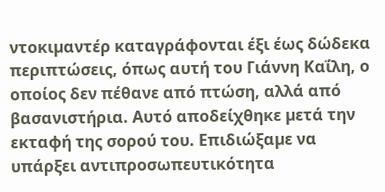ντοκιµαντέρ καταγράφονται έξι έως δώδεκα περιπτώσεις, όπως αυτή του Γιάννη Καΐλη, ο οποίος δεν πέθανε από πτώση, αλλά από βασανιστήρια. Αυτό αποδείχθηκε µετά την εκταφή της σορού του. Επιδιώξαµε να υπάρξει αντιπροσωπευτικότητα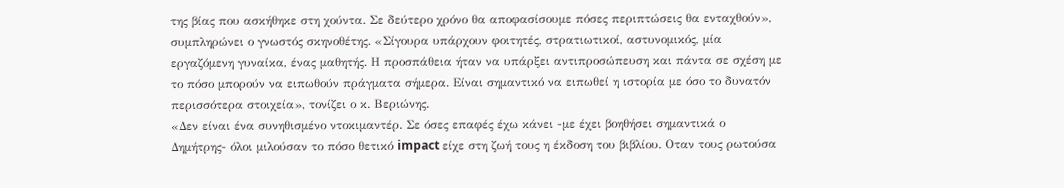της βίας που ασκήθηκε στη χούντα. Σε δεύτερο χρόνο θα αποφασίσουµε πόσες περιπτώσεις θα ενταχθούν», συµπληρώνει ο γνωστός σκηνοθέτης. «Σίγουρα υπάρχουν φοιτητές, στρατιωτικοί, αστυνοµικός, µία εργαζόµενη γυναίκα, ένας µαθητής. Η προσπάθεια ήταν να υπάρξει αντιπροσώπευση και πάντα σε σχέση µε το πόσο µπορούν να ειπωθούν πράγµατα σήµερα. Είναι σηµαντικό να ειπωθεί η ιστορία µε όσο το δυνατόν περισσότερα στοιχεία», τονίζει ο κ. Βεριώνης.
«∆εν είναι ένα συνηθισµένο ντοκιµαντέρ. Σε όσες επαφές έχω κάνει -µε έχει βοηθήσει σηµαντικά ο ∆ηµήτρης- όλοι µιλούσαν το πόσο θετικό impact είχε στη ζωή τους η έκδοση του βιβλίου. Οταν τους ρωτούσα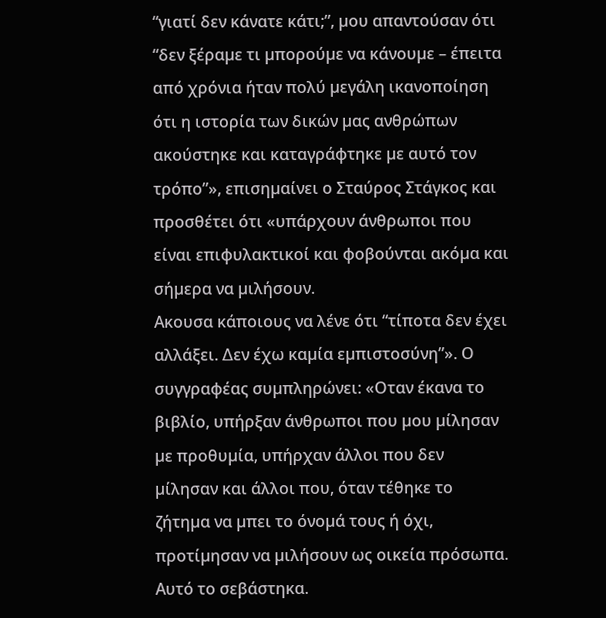“γιατί δεν κάνατε κάτι;”, µου απαντούσαν ότι “δεν ξέραµε τι µπορούµε να κάνουµε – έπειτα από χρόνια ήταν πολύ µεγάλη ικανοποίηση ότι η ιστορία των δικών µας ανθρώπων ακούστηκε και καταγράφτηκε µε αυτό τον τρόπο”», επισηµαίνει ο Σταύρος Στάγκος και προσθέτει ότι «υπάρχουν άνθρωποι που είναι επιφυλακτικοί και φοβούνται ακόµα και σήµερα να µιλήσουν.
Ακουσα κάποιους να λένε ότι “τίποτα δεν έχει αλλάξει. ∆εν έχω καµία εµπιστοσύνη”». Ο συγγραφέας συµπληρώνει: «Οταν έκανα το βιβλίο, υπήρξαν άνθρωποι που µου µίλησαν µε προθυµία, υπήρχαν άλλοι που δεν µίλησαν και άλλοι που, όταν τέθηκε το ζήτηµα να µπει το όνοµά τους ή όχι, προτίµησαν να µιλήσουν ως οικεία πρόσωπα. Αυτό το σεβάστηκα.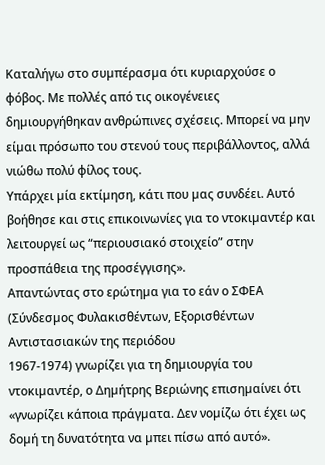Καταλήγω στο συµπέρασµα ότι κυριαρχούσε ο φόβος. Με πολλές από τις οικογένειες δηµιουργήθηκαν ανθρώπινες σχέσεις. Μπορεί να µην είµαι πρόσωπο του στενού τους περιβάλλοντος, αλλά νιώθω πολύ φίλος τους.
Υπάρχει µία εκτίµηση, κάτι που µας συνδέει. Αυτό βοήθησε και στις επικοινωνίες για το ντοκιµαντέρ και λειτουργεί ως “περιουσιακό στοιχείο” στην προσπάθεια της προσέγγισης».
Απαντώντας στο ερώτηµα για το εάν ο ΣΦΕΑ (Σύνδεσµος Φυλακισθέντων, Εξορισθέντων Αντιστασιακών της περιόδου
1967-1974) γνωρίζει για τη δηµιουργία του ντοκιµαντέρ, ο ∆ηµήτρης Βεριώνης επισηµαίνει ότι «γνωρίζει κάποια πράγµατα. ∆εν νοµίζω ότι έχει ως δοµή τη δυνατότητα να µπει πίσω από αυτό».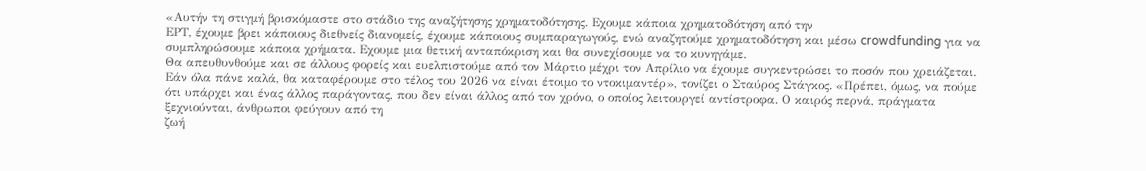«Αυτήν τη στιγµή βρισκόµαστε στο στάδιο της αναζήτησης χρηµατοδότησης. Εχουµε κάποια χρηµατοδότηση από την
ΕΡΤ, έχουµε βρει κάποιους διεθνείς διανοµείς, έχουµε κάποιους συµπαραγωγούς, ενώ αναζητούµε χρηµατοδότηση και µέσω crowdfunding για να συµπληρώσουµε κάποια χρήµατα. Εχουµε µια θετική ανταπόκριση και θα συνεχίσουµε να το κυνηγάµε.
Θα απευθυνθούµε και σε άλλους φορείς και ευελπιστούµε από τον Μάρτιο µέχρι τον Απρίλιο να έχουµε συγκεντρώσει το ποσόν που χρειάζεται. Εάν όλα πάνε καλά, θα καταφέρουµε στο τέλος του 2026 να είναι έτοιµο το ντοκιµαντέρ», τονίζει ο Σταύρος Στάγκος. «Πρέπει, όµως, να πούµε ότι υπάρχει και ένας άλλος παράγοντας, που δεν είναι άλλος από τον χρόνο, ο οποίος λειτουργεί αντίστροφα. Ο καιρός περνά, πράγµατα ξεχνιούνται, άνθρωποι φεύγουν από τη
ζωή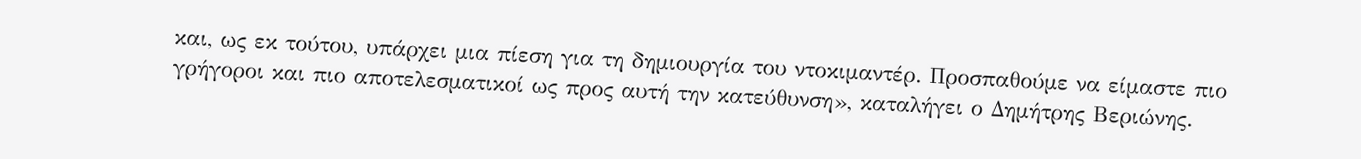και, ως εκ τούτου, υπάρχει µια πίεση για τη δηµιουργία του ντοκιµαντέρ. Προσπαθούµε να είµαστε πιο γρήγοροι και πιο αποτελεσµατικοί ως προς αυτή την κατεύθυνση», καταλήγει ο ∆ηµήτρης Βεριώνης.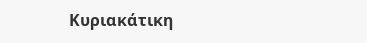Κυριακάτικη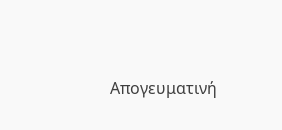Απογευματινή